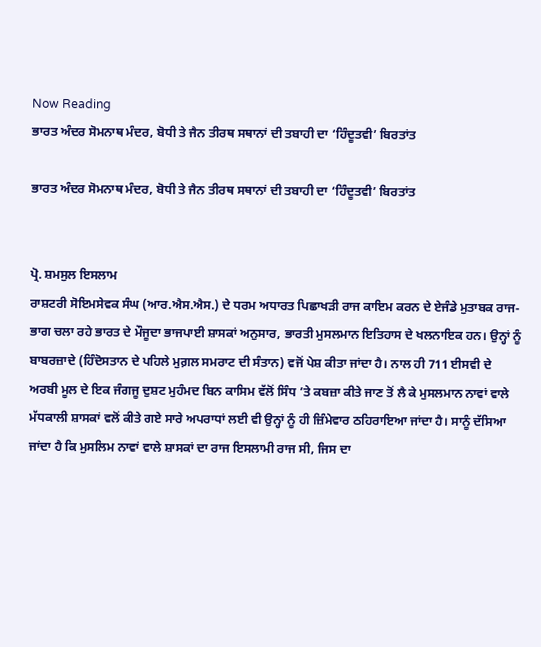Now Reading
ਭਾਰਤ ਅੰਦਰ ਸੋਮਨਾਥ ਮੰਦਰ, ਬੋਧੀ ਤੇ ਜੈਨ ਤੀਰਥ ਸਥਾਨਾਂ ਦੀ ਤਬਾਹੀ ਦਾ ‘ਹਿੰਦੂਤਵੀ’ ਬਿਰਤਾਂਤ

ਭਾਰਤ ਅੰਦਰ ਸੋਮਨਾਥ ਮੰਦਰ, ਬੋਧੀ ਤੇ ਜੈਨ ਤੀਰਥ ਸਥਾਨਾਂ ਦੀ ਤਬਾਹੀ ਦਾ ‘ਹਿੰਦੂਤਵੀ’ ਬਿਰਤਾਂਤ


ਪ੍ਰੋ. ਸ਼ਮਸੁਲ ਇਸਲਾਮ
ਰਾਸ਼ਟਰੀ ਸੋਇਮਸੇਵਕ ਸੰਘ (ਆਰ.ਐਸ.ਐਸ.) ਦੇ ਧਰਮ ਅਧਾਰਤ ਪਿਛਾਖੜੀ ਰਾਜ ਕਾਇਮ ਕਰਨ ਦੇ ਏਜੰਡੇ ਮੁਤਾਬਕ ਰਾਜ-ਭਾਗ ਚਲਾ ਰਹੇ ਭਾਰਤ ਦੇ ਮੌਜੂਦਾ ਭਾਜਪਾਈ ਸ਼ਾਸਕਾਂ ਅਨੁਸਾਰ, ਭਾਰਤੀ ਮੁਸਲਮਾਨ ਇਤਿਹਾਸ ਦੇ ਖਲਨਾਇਕ ਹਨ। ਉਨ੍ਹਾਂ ਨੂੰ ਬਾਬਰਜ਼ਾਦੇ (ਹਿੰਦੋਸਤਾਨ ਦੇ ਪਹਿਲੇ ਮੁਗ਼ਲ ਸਮਰਾਟ ਦੀ ਸੰਤਾਨ) ਵਜੋਂ ਪੇਸ਼ ਕੀਤਾ ਜਾਂਦਾ ਹੈ। ਨਾਲ ਹੀ 711 ਈਸਵੀ ਦੇ ਅਰਬੀ ਮੂਲ ਦੇ ਇਕ ਜੰਗਜੂ ਦੁਸ਼ਟ ਮੁਹੰਮਦ ਬਿਨ ਕਾਸਿਮ ਵੱਲੋਂ ਸਿੰਧ ’ਤੇ ਕਬਜ਼ਾ ਕੀਤੇ ਜਾਣ ਤੋਂ ਲੈ ਕੇ ਮੁਸਲਮਾਨ ਨਾਵਾਂ ਵਾਲੇ ਮੱਧਕਾਲੀ ਸ਼ਾਸਕਾਂ ਵਲੋਂ ਕੀਤੇ ਗਏ ਸਾਰੇ ਅਪਰਾਧਾਂ ਲਈ ਵੀ ਉਨ੍ਹਾਂ ਨੂੰ ਹੀ ਜ਼ਿੰਮੇਵਾਰ ਠਹਿਰਾਇਆ ਜਾਂਦਾ ਹੈ। ਸਾਨੂੰ ਦੱਸਿਆ ਜਾਂਦਾ ਹੈ ਕਿ ਮੁਸਲਿਮ ਨਾਵਾਂ ਵਾਲੇ ਸ਼ਾਸਕਾਂ ਦਾ ਰਾਜ ਇਸਲਾਮੀ ਰਾਜ ਸੀ, ਜਿਸ ਦਾ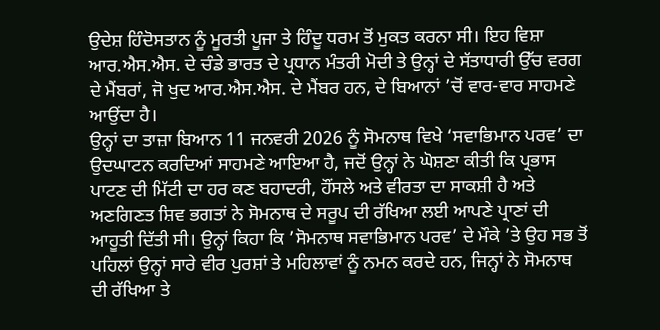ਉਦੇਸ਼ ਹਿੰਦੋਸਤਾਨ ਨੂੰ ਮੂਰਤੀ ਪੂਜਾ ਤੇ ਹਿੰਦੂ ਧਰਮ ਤੋਂ ਮੁਕਤ ਕਰਨਾ ਸੀ। ਇਹ ਵਿਸ਼ਾ ਆਰ.ਐਸ.ਐਸ. ਦੇ ਚੰਡੇ ਭਾਰਤ ਦੇ ਪ੍ਰਧਾਨ ਮੰਤਰੀ ਮੋਦੀ ਤੇ ਉਨ੍ਹਾਂ ਦੇ ਸੱਤਾਧਾਰੀ ਉੱਚ ਵਰਗ ਦੇ ਮੈਂਬਰਾਂ, ਜੋ ਖੁਦ ਆਰ.ਐਸ.ਐਸ. ਦੇ ਮੈਂਬਰ ਹਨ, ਦੇ ਬਿਆਨਾਂ ’ਚੋਂ ਵਾਰ-ਵਾਰ ਸਾਹਮਣੇ ਆਉਂਦਾ ਹੈ।
ਉਨ੍ਹਾਂ ਦਾ ਤਾਜ਼ਾ ਬਿਆਨ 11 ਜਨਵਰੀ 2026 ਨੂੰ ਸੋਮਨਾਥ ਵਿਖੇ ‘ਸਵਾਭਿਮਾਨ ਪਰਵ’ ਦਾ ਉਦਘਾਟਨ ਕਰਦਿਆਂ ਸਾਹਮਣੇ ਆਇਆ ਹੈ, ਜਦੋਂ ਉਨ੍ਹਾਂ ਨੇ ਘੋਸ਼ਣਾ ਕੀਤੀ ਕਿ ਪ੍ਰਭਾਸ ਪਾਟਣ ਦੀ ਮਿੱਟੀ ਦਾ ਹਰ ਕਣ ਬਹਾਦਰੀ, ਹੌਂਸਲੇ ਅਤੇ ਵੀਰਤਾ ਦਾ ਸਾਕਸ਼ੀ ਹੈ ਅਤੇ ਅਣਗਿਣਤ ਸ਼ਿਵ ਭਗਤਾਂ ਨੇ ਸੋਮਨਾਥ ਦੇ ਸਰੂਪ ਦੀ ਰੱਖਿਆ ਲਈ ਆਪਣੇ ਪ੍ਰਾਣਾਂ ਦੀ ਆਹੂਤੀ ਦਿੱਤੀ ਸੀ। ਉਨ੍ਹਾਂ ਕਿਹਾ ਕਿ ’ਸੋਮਨਾਥ ਸਵਾਭਿਮਾਨ ਪਰਵ’ ਦੇ ਮੌਕੇ ’ਤੇ ਉਹ ਸਭ ਤੋਂ ਪਹਿਲਾਂ ਉਨ੍ਹਾਂ ਸਾਰੇ ਵੀਰ ਪੁਰਸ਼ਾਂ ਤੇ ਮਹਿਲਾਵਾਂ ਨੂੰ ਨਮਨ ਕਰਦੇ ਹਨ, ਜਿਨ੍ਹਾਂ ਨੇ ਸੋਮਨਾਥ ਦੀ ਰੱਖਿਆ ਤੇ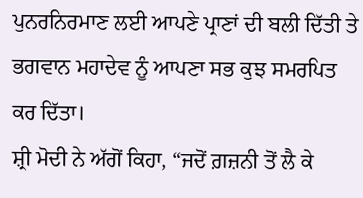ਪੁਨਰਨਿਰਮਾਣ ਲਈ ਆਪਣੇ ਪ੍ਰਾਣਾਂ ਦੀ ਬਲੀ ਦਿੱਤੀ ਤੇ ਭਗਵਾਨ ਮਹਾਦੇਵ ਨੂੰ ਆਪਣਾ ਸਭ ਕੁਝ ਸਮਰਪਿਤ ਕਰ ਦਿੱਤਾ।
ਸ਼੍ਰੀ ਮੋਦੀ ਨੇ ਅੱਗੋਂ ਕਿਹਾ, “ਜਦੋਂ ਗ਼ਜ਼ਨੀ ਤੋਂ ਲੈ ਕੇ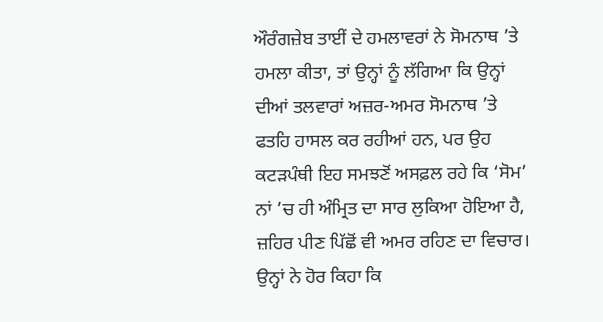ਔਰੰਗਜ਼ੇਬ ਤਾਈਂ ਦੇ ਹਮਲਾਵਰਾਂ ਨੇ ਸੋਮਨਾਥ ’ਤੇ ਹਮਲਾ ਕੀਤਾ, ਤਾਂ ਉਨ੍ਹਾਂ ਨੂੰ ਲੱਗਿਆ ਕਿ ਉਨ੍ਹਾਂ ਦੀਆਂ ਤਲਵਾਰਾਂ ਅਜ਼ਰ-ਅਮਰ ਸੋਮਨਾਥ ’ਤੇ ਫਤਹਿ ਹਾਸਲ ਕਰ ਰਹੀਆਂ ਹਨ, ਪਰ ਉਹ ਕਟੜਪੰਥੀ ਇਹ ਸਮਝਣੋਂ ਅਸਫ਼ਲ ਰਹੇ ਕਿ ‘ਸੋਮ’ ਨਾਂ ’ਚ ਹੀ ਅੰਮ੍ਰਿਤ ਦਾ ਸਾਰ ਲੁਕਿਆ ਹੋਇਆ ਹੈ, ਜ਼ਹਿਰ ਪੀਣ ਪਿੱਛੋਂ ਵੀ ਅਮਰ ਰਹਿਣ ਦਾ ਵਿਚਾਰ। ਉਨ੍ਹਾਂ ਨੇ ਹੋਰ ਕਿਹਾ ਕਿ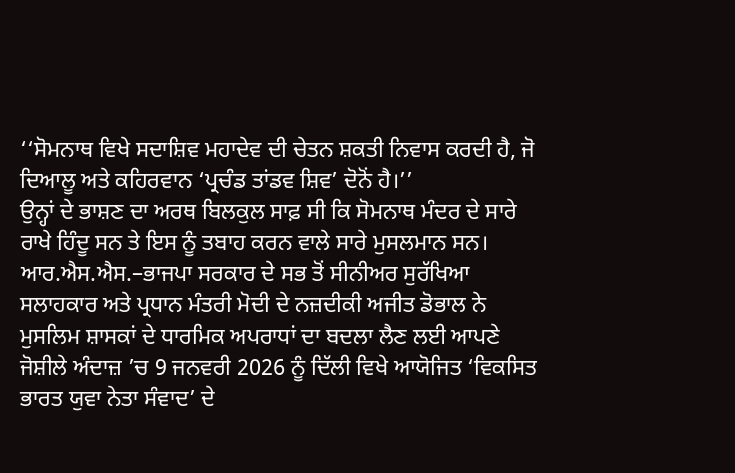‘‘ਸੋਮਨਾਥ ਵਿਖੇ ਸਦਾਸ਼ਿਵ ਮਹਾਦੇਵ ਦੀ ਚੇਤਨ ਸ਼ਕਤੀ ਨਿਵਾਸ ਕਰਦੀ ਹੈ, ਜੋ ਦਿਆਲੂ ਅਤੇ ਕਹਿਰਵਾਨ ‘ਪ੍ਰਚੰਡ ਤਾਂਡਵ ਸ਼ਿਵ’ ਦੋਨੋਂ ਹੈ।’’
ਉਨ੍ਹਾਂ ਦੇ ਭਾਸ਼ਣ ਦਾ ਅਰਥ ਬਿਲਕੁਲ ਸਾਫ਼ ਸੀ ਕਿ ਸੋਮਨਾਥ ਮੰਦਰ ਦੇ ਸਾਰੇ ਰਾਖੇ ਹਿੰਦੂ ਸਨ ਤੇ ਇਸ ਨੂੰ ਤਬਾਹ ਕਰਨ ਵਾਲੇ ਸਾਰੇ ਮੁਸਲਮਾਨ ਸਨ।
ਆਰ.ਐਸ.ਐਸ.–ਭਾਜਪਾ ਸਰਕਾਰ ਦੇ ਸਭ ਤੋਂ ਸੀਨੀਅਰ ਸੁਰੱਖਿਆ ਸਲਾਹਕਾਰ ਅਤੇ ਪ੍ਰਧਾਨ ਮੰਤਰੀ ਮੋਦੀ ਦੇ ਨਜ਼ਦੀਕੀ ਅਜੀਤ ਡੋਭਾਲ ਨੇ ਮੁਸਲਿਮ ਸ਼ਾਸਕਾਂ ਦੇ ਧਾਰਮਿਕ ਅਪਰਾਧਾਂ ਦਾ ਬਦਲਾ ਲੈਣ ਲਈ ਆਪਣੇ ਜੋਸ਼ੀਲੇ ਅੰਦਾਜ਼ ’ਚ 9 ਜਨਵਰੀ 2026 ਨੂੰ ਦਿੱਲੀ ਵਿਖੇ ਆਯੋਜਿਤ ‘ਵਿਕਸਿਤ ਭਾਰਤ ਯੁਵਾ ਨੇਤਾ ਸੰਵਾਦ’ ਦੇ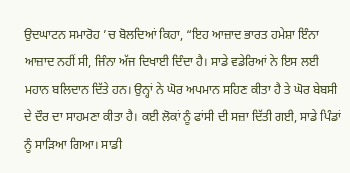ਉਦਘਾਟਨ ਸਮਾਰੋਹ ’ਚ ਬੋਲਦਿਆਂ ਕਿਹਾ, “ਇਹ ਆਜ਼ਾਦ ਭਾਰਤ ਹਮੇਸ਼ਾ ਇੰਨਾ ਆਜ਼ਾਦ ਨਹੀਂ ਸੀ, ਜਿੰਨਾ ਅੱਜ ਦਿਖਾਈ ਦਿੰਦਾ ਹੈ। ਸਾਡੇ ਵਡੇਰਿਆਂ ਨੇ ਇਸ ਲਈ ਮਹਾਨ ਬਲਿਦਾਨ ਦਿੱਤੇ ਹਨ। ਉਨ੍ਹਾਂ ਨੇ ਘੋਰ ਅਪਮਾਨ ਸਹਿਣ ਕੀਤਾ ਹੈ ਤੇ ਘੋਰ ਬੇਬਸੀ ਦੇ ਦੌਰ ਦਾ ਸਾਹਮਣਾ ਕੀਤਾ ਹੈ। ਕਈ ਲੋਕਾਂ ਨੂੰ ਫਾਂਸੀ ਦੀ ਸਜ਼ਾ ਦਿੱਤੀ ਗਈ, ਸਾਡੇ ਪਿੰਡਾਂ ਨੂੰ ਸਾੜਿਆ ਗਿਆ। ਸਾਡੀ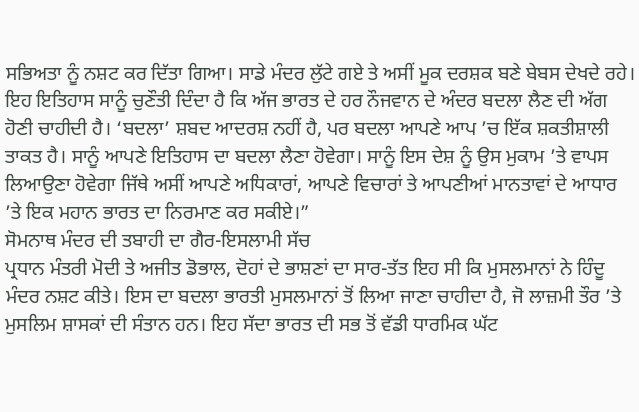ਸਭਿਅਤਾ ਨੂੰ ਨਸ਼ਟ ਕਰ ਦਿੱਤਾ ਗਿਆ। ਸਾਡੇ ਮੰਦਰ ਲੁੱਟੇ ਗਏ ਤੇ ਅਸੀਂ ਮੂਕ ਦਰਸ਼ਕ ਬਣੇ ਬੇਬਸ ਦੇਖਦੇ ਰਹੇ। ਇਹ ਇਤਿਹਾਸ ਸਾਨੂੰ ਚੁਣੌਤੀ ਦਿੰਦਾ ਹੈ ਕਿ ਅੱਜ ਭਾਰਤ ਦੇ ਹਰ ਨੌਜਵਾਨ ਦੇ ਅੰਦਰ ਬਦਲਾ ਲੈਣ ਦੀ ਅੱਗ ਹੋਣੀ ਚਾਹੀਦੀ ਹੈ। ‘ਬਦਲਾ’ ਸ਼ਬਦ ਆਦਰਸ਼ ਨਹੀਂ ਹੈ, ਪਰ ਬਦਲਾ ਆਪਣੇ ਆਪ ’ਚ ਇੱਕ ਸ਼ਕਤੀਸ਼ਾਲੀ ਤਾਕਤ ਹੈ। ਸਾਨੂੰ ਆਪਣੇ ਇਤਿਹਾਸ ਦਾ ਬਦਲਾ ਲੈਣਾ ਹੋਵੇਗਾ। ਸਾਨੂੰ ਇਸ ਦੇਸ਼ ਨੂੰ ਉਸ ਮੁਕਾਮ ’ਤੇ ਵਾਪਸ ਲਿਆਉਣਾ ਹੋਵੇਗਾ ਜਿੱਥੇ ਅਸੀਂ ਆਪਣੇ ਅਧਿਕਾਰਾਂ, ਆਪਣੇ ਵਿਚਾਰਾਂ ਤੇ ਆਪਣੀਆਂ ਮਾਨਤਾਵਾਂ ਦੇ ਆਧਾਰ ’ਤੇ ਇਕ ਮਹਾਨ ਭਾਰਤ ਦਾ ਨਿਰਮਾਣ ਕਰ ਸਕੀਏ।”
ਸੋਮਨਾਥ ਮੰਦਰ ਦੀ ਤਬਾਹੀ ਦਾ ਗੈਰ-ਇਸਲਾਮੀ ਸੱਚ
ਪ੍ਰਧਾਨ ਮੰਤਰੀ ਮੋਦੀ ਤੇ ਅਜੀਤ ਡੋਭਾਲ, ਦੋਹਾਂ ਦੇ ਭਾਸ਼ਣਾਂ ਦਾ ਸਾਰ-ਤੱਤ ਇਹ ਸੀ ਕਿ ਮੁਸਲਮਾਨਾਂ ਨੇ ਹਿੰਦੂ ਮੰਦਰ ਨਸ਼ਟ ਕੀਤੇ। ਇਸ ਦਾ ਬਦਲਾ ਭਾਰਤੀ ਮੁਸਲਮਾਨਾਂ ਤੋਂ ਲਿਆ ਜਾਣਾ ਚਾਹੀਦਾ ਹੈ, ਜੋ ਲਾਜ਼ਮੀ ਤੌਰ ’ਤੇ ਮੁਸਲਿਮ ਸ਼ਾਸਕਾਂ ਦੀ ਸੰਤਾਨ ਹਨ। ਇਹ ਸੱਦਾ ਭਾਰਤ ਦੀ ਸਭ ਤੋਂ ਵੱਡੀ ਧਾਰਮਿਕ ਘੱਟ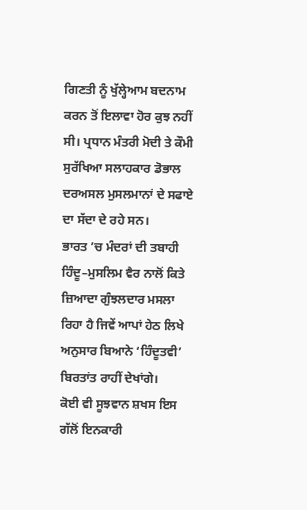ਗਿਣਤੀ ਨੂੰ ਖੁੱਲ੍ਹੇਆਮ ਬਦਨਾਮ ਕਰਨ ਤੋਂ ਇਲਾਵਾ ਹੋਰ ਕੁਝ ਨਹੀਂ ਸੀ। ਪ੍ਰਧਾਨ ਮੰਤਰੀ ਮੋਦੀ ਤੇ ਕੌਮੀ ਸੁਰੱਖਿਆ ਸਲਾਹਕਾਰ ਡੋਭਾਲ ਦਰਅਸਲ ਮੁਸਲਮਾਨਾਂ ਦੇ ਸਫਾਏ ਦਾ ਸੱਦਾ ਦੇ ਰਹੇ ਸਨ।
ਭਾਰਤ ’ਚ ਮੰਦਰਾਂ ਦੀ ਤਬਾਹੀ ਹਿੰਦੂ–ਮੁਸਲਿਮ ਵੈਰ ਨਾਲੋਂ ਕਿਤੇ ਜ਼ਿਆਦਾ ਗੁੰਝਲਦਾਰ ਮਸਲਾ ਰਿਹਾ ਹੈ ਜਿਵੇਂ ਆਪਾਂ ਹੇਠ ਲਿਖੇ ਅਨੁਸਾਰ ਬਿਆਨੇ ‘ਹਿੰਦੂਤਵੀ’ ਬਿਰਤਾਂਤ ਰਾਹੀਂ ਦੇਖਾਂਗੇ।
ਕੋਈ ਵੀ ਸੂਝਵਾਨ ਸ਼ਖਸ ਇਸ ਗੱਲੋਂ ਇਨਕਾਰੀ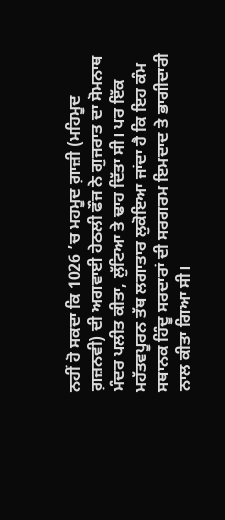ਨਹੀਂ ਹੋ ਸਕਦਾ ਕਿ 1026 ’ਚ ਮਹਮੂਦ ਗ਼ਾਜ਼ੀ (ਮਹਿਮੂਦ ਗ਼ਜ਼ਨਵੀ) ਦੀ ਅਗਵਾਈ ਹੇਠਲੀ ਫੌਜ ਨੇ ਗੁਜਰਾਤ ਦਾ ਸੋਮਨਾਥ ਮੰਦਰ ਪਲੀਤ ਕੀਤਾ, ਲੁੱਟਿਆ ਤੇ ਢਾਹ ਦਿੱਤਾ ਸੀ। ਪਰ ਇੱਕ ਮਹੱਤਵਪੂਰਨ ਤੱਥ ਲਗਾਤਾਰ ਲੁਕੋਇਆ ਜਾਂਦਾ ਹੈ ਕਿ ਇਹ ਕੰਮ ਸਥਾਨਕ ਹਿੰਦੂ ਸਰਦਾਰਾਂ ਦੀ ਸਰਗਰਮ ਇਮਦਾਦ ਤੇ ਭਾਗੀਦਾਰੀ ਨਾਲ ਕੀਤਾ ਗਿਆ ਸੀ।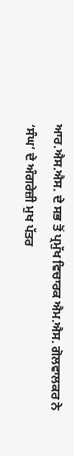ਆਰ.ਐਸ.ਐਸ. ਦੇ ਸਭ ਤੋਂ ਪ੍ਰਮੁੱਖ ਵਿਚਾਰਕ ਐਮ.ਐਸ. ਗੋਲਵਾਲਕਰ ਨੇ ‘ਸੰਘ’ ਦੇ ਅੰਗਰੇਜ਼ੀ ਮੁਖ ਪੱਤਰ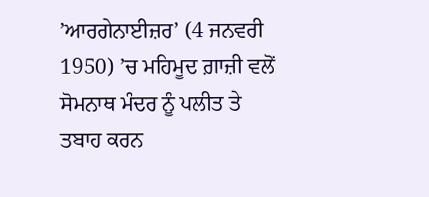’ਆਰਗੇਨਾਈਜ਼ਰ’ (4 ਜਨਵਰੀ 1950) ’ਚ ਮਹਿਮੂਦ ਗ਼ਾਜ਼ੀ ਵਲੋਂ ਸੋਮਨਾਥ ਮੰਦਰ ਨੂੰ ਪਲੀਤ ਤੇ ਤਬਾਹ ਕਰਨ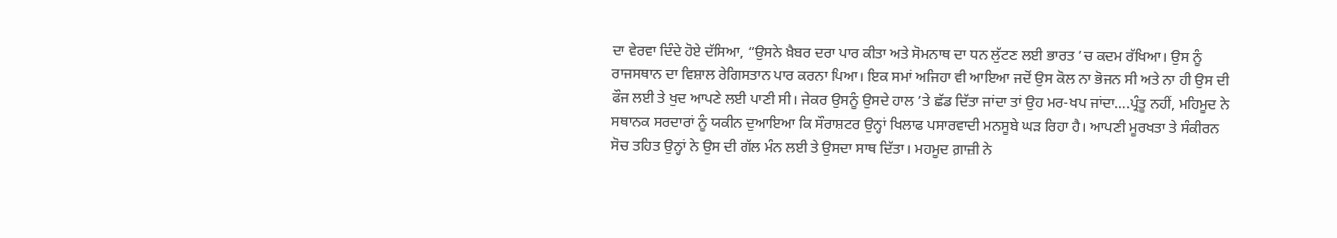ਦਾ ਵੇਰਵਾ ਦਿੰਦੇ ਹੋਏ ਦੱਸਿਆ, “ਉਸਨੇ ਖ਼ੈਬਰ ਦਰਾ ਪਾਰ ਕੀਤਾ ਅਤੇ ਸੋਮਨਾਥ ਦਾ ਧਨ ਲੁੱਟਣ ਲਈ ਭਾਰਤ ’ਚ ਕਦਮ ਰੱਖਿਆ। ਉਸ ਨੂੰ ਰਾਜਸਥਾਨ ਦਾ ਵਿਸ਼ਾਲ ਰੇਗਿਸਤਾਨ ਪਾਰ ਕਰਨਾ ਪਿਆ। ਇਕ ਸਮਾਂ ਅਜਿਹਾ ਵੀ ਆਇਆ ਜਦੋਂ ਉਸ ਕੋਲ ਨਾ ਭੋਜਨ ਸੀ ਅਤੇ ਨਾ ਹੀ ਉਸ ਦੀ ਫੌਜ ਲਈ ਤੇ ਖੁਦ ਆਪਣੇ ਲਈ ਪਾਣੀ ਸੀ। ਜੇਕਰ ਉਸਨੂੰ ਉਸਦੇ ਹਾਲ ’ਤੇ ਛੱਡ ਦਿੱਤਾ ਜਾਂਦਾ ਤਾਂ ਉਹ ਮਰ-ਖਪ ਜਾਂਦਾ….ਪ੍ਰੰਤੂ ਨਹੀਂ, ਮਹਿਮੂਦ ਨੇ ਸਥਾਨਕ ਸਰਦਾਰਾਂ ਨੂੰ ਯਕੀਨ ਦੁਆਇਆ ਕਿ ਸੌਰਾਸ਼ਟਰ ਉਨ੍ਹਾਂ ਖਿਲਾਫ ਪਸਾਰਵਾਦੀ ਮਨਸੂਬੇ ਘੜ ਰਿਹਾ ਹੈ। ਆਪਣੀ ਮੂਰਖਤਾ ਤੇ ਸੰਕੀਰਨ ਸੋਚ ਤਹਿਤ ਉਨ੍ਹਾਂ ਨੇ ਉਸ ਦੀ ਗੱਲ ਮੰਨ ਲਈ ਤੇ ਉਸਦਾ ਸਾਥ ਦਿੱਤਾ। ਮਹਮੂਦ ਗ਼ਾਜ਼ੀ ਨੇ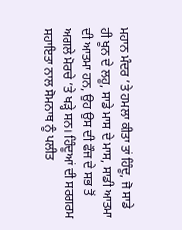ਮਹਾਨ ਮੰਦਰ ’ਤੇ ਹਮਲਾ ਕੀਤਾ ਤਾਂ ਹਿੰਦੂ, ਜੋ ਸਾਡੇ ਹੀ ਖੂਨ ਦੇ ਲਹੂ, ਸਾਡੇ ਮਾਸ ਦੇ ਮਾਸ, ਸਾਡੀ ਆਤਮਾ ਦੀ ਆਤਮਾ ਹਨ, ਉਹ ਉਸ ਦੀ ਫੌਜ ਦੇ ਸਭ ਤੋਂ ਅਗਲੇ ਮੋਰਚੇ ’ਤੇ ਖੜ੍ਹੇ ਸਨ। ਹਿੰਦੂਆਂ ਦੀ ਸਰਗਰਮ ਸਹਾਇਤਾ ਨਾਲ ਸੋਮਨਾਥ ਨੂੰ ਪਲੀਤ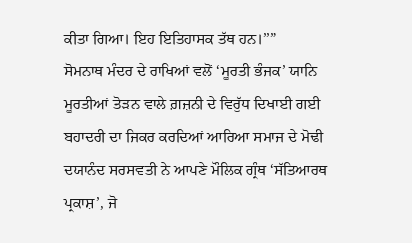ਕੀਤਾ ਗਿਆ। ਇਹ ਇਤਿਹਾਸਕ ਤੱਥ ਹਨ।’’”
ਸੋਮਨਾਥ ਮੰਦਰ ਦੇ ਰਾਖਿਆਂ ਵਲੋਂ ‘ਮੂਰਤੀ ਭੰਜਕ’ ਯਾਨਿ ਮੂਰਤੀਆਂ ਤੋੜਨ ਵਾਲੇ ਗ਼ਜ਼ਨੀ ਦੇ ਵਿਰੁੱਧ ਦਿਖਾਈ ਗਈ ਬਹਾਦਰੀ ਦਾ ਜਿਕਰ ਕਰਦਿਆਂ ਆਰਿਆ ਸਮਾਜ ਦੇ ਮੋਢੀ ਦਯਾਨੰਦ ਸਰਸਵਤੀ ਨੇ ਆਪਣੇ ਮੌਲਿਕ ਗ੍ਰੰਥ ‘ਸੱਤਿਆਰਥ ਪ੍ਰਕਾਸ਼’, ਜੋ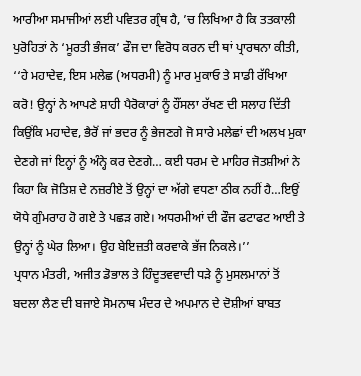ਆਰੀਆ ਸਮਾਜੀਆਂ ਲਈ ਪਵਿਤਰ ਗ੍ਰੰਥ ਹੈ, ’ਚ ਲਿਖਿਆ ਹੈ ਕਿ ਤਤਕਾਲੀ ਪੁਰੋਹਿਤਾਂ ਨੇ ‘ਮੂਰਤੀ ਭੰਜਕ’ ਫੌਜ ਦਾ ਵਿਰੋਧ ਕਰਨ ਦੀ ਥਾਂ ਪ੍ਰਾਰਥਨਾ ਕੀਤੀ, ‘‘ਹੇ ਮਹਾਦੇਵ, ਇਸ ਮਲੇਛ (ਅਧਰਮੀ) ਨੂੰ ਮਾਰ ਮੁਕਾਓ ਤੇ ਸਾਡੀ ਰੱਖਿਆ ਕਰੋ! ਉਨ੍ਹਾਂ ਨੇ ਆਪਣੇ ਸ਼ਾਹੀ ਪੈਰੋਕਾਰਾਂ ਨੂੰ ਹੌਂਸਲਾ ਰੱਖਣ ਦੀ ਸਲਾਹ ਦਿੱਤੀ ਕਿਉਂਕਿ ਮਹਾਦੇਵ, ਭੈਰੋਂ ਜਾਂ ਭਦਰ ਨੂੰ ਭੇਜਣਗੇ ਜੋ ਸਾਰੇ ਮਲੇਛਾਂ ਦੀ ਅਲਖ ਮੁਕਾ ਦੇਣਗੇ ਜਾਂ ਇਨ੍ਹਾਂ ਨੂੰ ਅੰਨ੍ਹੇ ਕਰ ਦੇਣਗੇ… ਕਈ ਧਰਮ ਦੇ ਮਾਹਿਰ ਜੋਤਸ਼ੀਆਂ ਨੇ ਕਿਹਾ ਕਿ ਜੋਤਿਸ਼ ਦੇ ਨਜ਼ਰੀਏ ਤੋਂ ਉਨ੍ਹਾਂ ਦਾ ਅੱਗੇ ਵਧਣਾ ਠੀਕ ਨਹੀਂ ਹੈ…ਇਉਂ ਯੋਧੇ ਗੁੰਮਰਾਹ ਹੋ ਗਏ ਤੇ ਪਛੜ ਗਏ। ਅਧਰਮੀਆਂ ਦੀ ਫੌਜ ਫਟਾਫਟ ਆਈ ਤੇ ਉਨ੍ਹਾਂ ਨੂੰ ਘੇਰ ਲਿਆ। ਉਹ ਬੇਇਜ਼ਤੀ ਕਰਵਾਕੇ ਭੱਜ ਨਿਕਲੇ।’’
ਪ੍ਰਧਾਨ ਮੰਤਰੀ, ਅਜੀਤ ਡੋਭਾਲ ਤੇ ਹਿੰਦੂਤਵਵਾਦੀ ਧੜੇ ਨੂੰ ਮੁਸਲਮਾਨਾਂ ਤੋਂ ਬਦਲਾ ਲੈਣ ਦੀ ਬਜਾਏ ਸੋਮਨਾਥ ਮੰਦਰ ਦੇ ਅਪਮਾਨ ਦੇ ਦੋਸ਼ੀਆਂ ਬਾਬਤ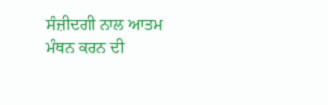ਸੰਜ਼ੀਦਗੀ ਨਾਲ ਆਤਮ ਮੰਥਨ ਕਰਨ ਦੀ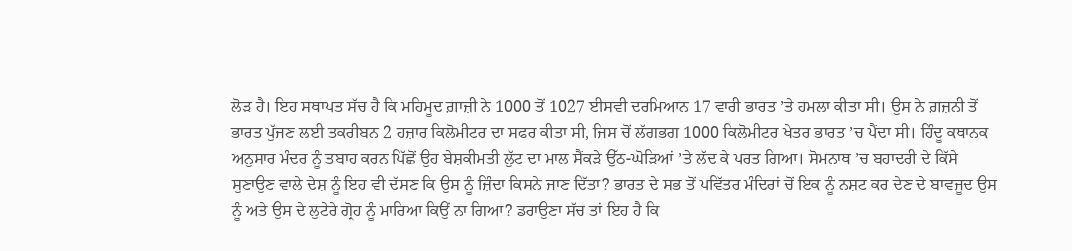ਲੋੜ ਹੈ। ਇਹ ਸਥਾਪਤ ਸੱਚ ਹੈ ਕਿ ਮਹਿਮੂਦ ਗ਼ਾਜ਼ੀ ਨੇ 1000 ਤੋਂ 1027 ਈਸਵੀ ਦਰਮਿਆਨ 17 ਵਾਰੀ ਭਾਰਤ ’ਤੇ ਹਮਲਾ ਕੀਤਾ ਸੀ। ਉਸ ਨੇ ਗ਼ਜ਼ਨੀ ਤੋਂ ਭਾਰਤ ਪੁੱਜਣ ਲਈ ਤਕਰੀਬਨ 2 ਹਜ਼ਾਰ ਕਿਲੋਮੀਟਰ ਦਾ ਸਫਰ ਕੀਤਾ ਸੀ, ਜਿਸ ਚੋਂ ਲੱਗਭਗ 1000 ਕਿਲੋਮੀਟਰ ਖੇਤਰ ਭਾਰਤ ’ਚ ਪੈਂਦਾ ਸੀ। ਹਿੰਦੂ ਕਥਾਨਕ ਅਨੁਸਾਰ ਮੰਦਰ ਨੂੰ ਤਬਾਹ ਕਰਨ ਪਿੱਛੋਂ ਉਹ ਬੇਸ਼ਕੀਮਤੀ ਲੁੱਟ ਦਾ ਮਾਲ ਸੈਂਕੜੇ ਉੱਠ-ਘੋੜਿਆਂ ’ਤੇ ਲੱਦ ਕੇ ਪਰਤ ਗਿਆ। ਸੋਮਨਾਥ ’ਚ ਬਹਾਦਰੀ ਦੇ ਕਿੱਸੇ ਸੁਣਾਉਣ ਵਾਲੇ ਦੇਸ਼ ਨੂੰ ਇਹ ਵੀ ਦੱਸਣ ਕਿ ਉਸ ਨੂੰ ਜ਼ਿੰਦਾ ਕਿਸਨੇ ਜਾਣ ਦਿੱਤਾ? ਭਾਰਤ ਦੇ ਸਭ ਤੋਂ ਪਵਿੱਤਰ ਮੰਦਿਰਾਂ ਚੋਂ ਇਕ ਨੂੰ ਨਸ਼ਟ ਕਰ ਦੇਣ ਦੇ ਬਾਵਜੂਦ ਉਸ ਨੂੰ ਅਤੇ ਉਸ ਦੇ ਲੁਟੇਰੇ ਗ੍ਰੋਹ ਨੂੰ ਮਾਰਿਆ ਕਿਉਂ ਨਾ ਗਿਆ? ਡਰਾਉਣਾ ਸੱਚ ਤਾਂ ਇਹ ਹੈ ਕਿ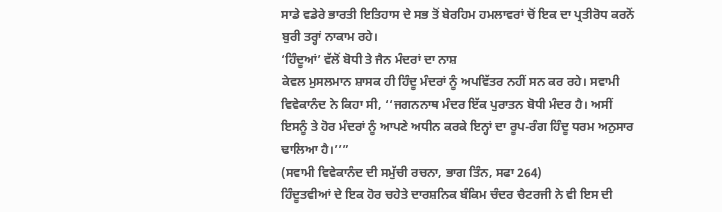ਸਾਡੇ ਵਡੇਰੇ ਭਾਰਤੀ ਇਤਿਹਾਸ ਦੇ ਸਭ ਤੋਂ ਬੇਰਹਿਮ ਹਮਲਾਵਰਾਂ ਚੋਂ ਇਕ ਦਾ ਪ੍ਰਤੀਰੋਧ ਕਰਨੋਂ ਬੁਰੀ ਤਰ੍ਹਾਂ ਨਾਕਾਮ ਰਹੇ।
‘ਹਿੰਦੂਆਂ’ ਵੱਲੋਂ ਬੋਧੀ ਤੇ ਜੈਨ ਮੰਦਰਾਂ ਦਾ ਨਾਸ਼
ਕੇਵਲ ਮੁਸਲਮਾਨ ਸ਼ਾਸਕ ਹੀ ਹਿੰਦੂ ਮੰਦਰਾਂ ਨੂੰ ਅਪਵਿੱਤਰ ਨਹੀਂ ਸਨ ਕਰ ਰਹੇ। ਸਵਾਮੀ ਵਿਵੇਕਾਨੰਦ ਨੇ ਕਿਹਾ ਸੀ, ‘‘ਜਗਨਨਾਥ ਮੰਦਰ ਇੱਕ ਪੁਰਾਤਨ ਬੋਧੀ ਮੰਦਰ ਹੈ। ਅਸੀਂ ਇਸਨੂੰ ਤੇ ਹੋਰ ਮੰਦਰਾਂ ਨੂੰ ਆਪਣੇ ਅਧੀਨ ਕਰਕੇ ਇਨ੍ਹਾਂ ਦਾ ਰੂਪ-ਰੰਗ ਹਿੰਦੂ ਧਰਮ ਅਨੁਸਾਰ ਢਾਲਿਆ ਹੈ।’’”
(ਸਵਾਮੀ ਵਿਵੇਕਾਨੰਦ ਦੀ ਸਮੁੱਚੀ ਰਚਨਾ, ਭਾਗ ਤਿੰਨ, ਸਫਾ 264)
ਹਿੰਦੂਤਵੀਆਂ ਦੇ ਇਕ ਹੋਰ ਚਹੇਤੇ ਦਾਰਸ਼ਨਿਕ ਬੰਕਿਮ ਚੰਦਰ ਚੈਟਰਜੀ ਨੇ ਵੀ ਇਸ ਦੀ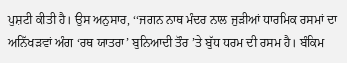ਪੁਸ਼ਟੀ ਕੀਤੀ ਹੈ। ਉਸ ਅਨੁਸਾਰ, ‘‘ਜਗਨ ਨਾਥ ਮੰਦਰ ਨਾਲ ਜੁੜੀਆਂ ਧਾਰਮਿਕ ਰਸਮਾਂ ਦਾ ਅਨਿੱਖੜਵਾਂ ਅੰਗ ‘ਰਥ ਯਾਤਰਾ’ ਬੁਨਿਆਦੀ ਤੌਰ ’ਤੇ ਬੁੱਧ ਧਰਮ ਦੀ ਰਸਮ ਹੈ। ਬੰਕਿਮ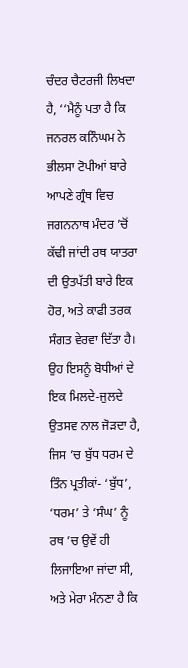ਚੰਦਰ ਚੈਟਰਜੀ ਲਿਖਦਾ ਹੈ, ‘‘ਮੈਨੂੰ ਪਤਾ ਹੈ ਕਿ ਜਨਰਲ ਕਨਿੰਘਮ ਨੇ ਭੀਲਸਾ ਟੋਪੀਆਂ ਬਾਰੇ ਆਪਣੇ ਗ੍ਰੰਥ ਵਿਚ ਜਗਨਨਾਥ ਮੰਦਰ ’ਚੋਂ ਕੱਢੀ ਜਾਂਦੀ ਰਥ ਯਾਤਰਾ ਦੀ ਉਤਪੱਤੀ ਬਾਰੇ ਇਕ ਹੋਰ, ਅਤੇ ਕਾਫੀ ਤਰਕ ਸੰਗਤ ਵੇਰਵਾ ਦਿੱਤਾ ਹੈ। ਉਹ ਇਸਨੂੰ ਬੋਧੀਆਂ ਦੇ ਇਕ ਮਿਲਦੇ-ਜੁਲਦੇ ਉਤਸਵ ਨਾਲ ਜੋੜਦਾ ਹੈ, ਜਿਸ ’ਚ ਬੁੱਧ ਧਰਮ ਦੇ ਤਿੰਨ ਪ੍ਰਤੀਕਾਂ- ‘ਬੁੱਧ’, ‘ਧਰਮ’ ਤੇ ‘ਸੰਘ’ ਨੂੰ ਰਥ ’ਚ ਉਵੇਂ ਹੀ ਲਿਜਾਇਆ ਜਾਂਦਾ ਸੀ, ਅਤੇ ਮੇਰਾ ਮੰਨਣਾ ਹੈ ਕਿ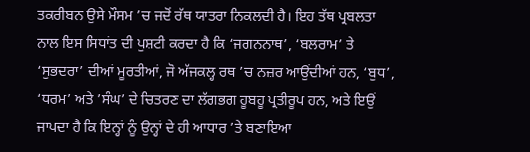ਤਕਰੀਬਨ ਉਸੇ ਮੌਸਮ ’ਚ ਜਦੋਂ ਰੱਥ ਯਾਤਰਾ ਨਿਕਲਦੀ ਹੈ। ਇਹ ਤੱਥ ਪ੍ਰਬਲਤਾ ਨਾਲ ਇਸ ਸਿਧਾਂਤ ਦੀ ਪੁਸ਼ਟੀ ਕਰਦਾ ਹੈ ਕਿ ‘ਜਗਨਨਾਥ’, ‘ਬਲਰਾਮ’ ਤੇ ‘ਸੁਭਦਰਾ’ ਦੀਆਂ ਮੂਰਤੀਆਂ, ਜੋ ਅੱਜਕਲ੍ਹ ਰਥ ’ਚ ਨਜ਼ਰ ਆਉਂਦੀਆਂ ਹਨ, ‘ਬੁਧ’, ‘ਧਰਮ’ ਅਤੇ ’ਸੰਘ’ ਦੇ ਚਿਤਰਣ ਦਾ ਲੱਗਭਗ ਹੂਬਹੂ ਪ੍ਰਤੀਰੂਪ ਹਨ, ਅਤੇ ਇਉਂ ਜਾਪਦਾ ਹੈ ਕਿ ਇਨ੍ਹਾਂ ਨੂੰ ਉਨ੍ਹਾਂ ਦੇ ਹੀ ਆਧਾਰ ’ਤੇ ਬਣਾਇਆ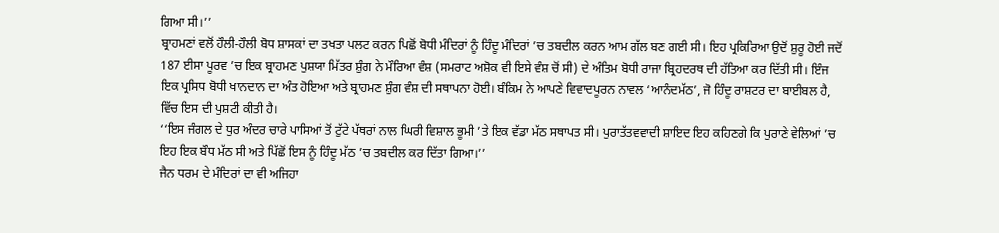ਗਿਆ ਸੀ।’’
ਬ੍ਰਾਹਮਣਾਂ ਵਲੋਂ ਹੌਲੀ-ਹੌਲੀ ਬੋਧ ਸ਼ਾਸਕਾਂ ਦਾ ਤਖਤਾ ਪਲਟ ਕਰਨ ਪਿਛੋਂ ਬੋਧੀ ਮੰਦਿਰਾਂ ਨੂੰ ਹਿੰਦੂ ਮੰਦਿਰਾਂ ’ਚ ਤਬਦੀਲ ਕਰਨ ਆਮ ਗੱਲ ਬਣ ਗਈ ਸੀ। ਇਹ ਪ੍ਰਕਿਰਿਆ ਉਦੋਂ ਸ਼ੁਰੂ ਹੋਈ ਜਦੋਂ 187 ਈਸਾ ਪੂਰਵ ’ਚ ਇਕ ਬ੍ਰਾਹਮਣ ਪੁਸ਼ਯਾ ਮਿੱਤਰ ਸ਼ੁੰਗ ਨੇ ਮੌਰਿਆ ਵੰਸ਼ (ਸਮਰਾਟ ਅਸ਼ੋਕ ਵੀ ਇਸੇ ਵੰਸ਼ ਚੋਂ ਸੀ) ਦੇ ਅੰਤਿਮ ਬੋਧੀ ਰਾਜਾ ਬ੍ਰਿਹਦਰਥ ਦੀ ਹੱਤਿਆ ਕਰ ਦਿੱਤੀ ਸੀ। ਇੰਜ ਇਕ ਪ੍ਰਸਿਧ ਬੋਧੀ ਖਾਨਦਾਨ ਦਾ ਅੰਤ ਹੋਇਆ ਅਤੇ ਬ੍ਰਾਹਮਣ ਸ਼ੁੰਗ ਵੰਸ਼ ਦੀ ਸਥਾਪਨਾ ਹੋਈ। ਬੰਕਿਮ ਨੇ ਆਪਣੇ ਵਿਵਾਦਪੂਰਨ ਨਾਵਲ ‘ਆਨੰਦਮੱਠ’, ਜੋ ਹਿੰਦੂ ਰਾਸ਼ਟਰ ਦਾ ਬਾਈਬਲ ਹੈ, ਵਿੱਚ ਇਸ ਦੀ ਪੁਸ਼ਟੀ ਕੀਤੀ ਹੈ।
‘‘ਇਸ ਜੰਗਲ ਦੇ ਧੁਰ ਅੰਦਰ ਚਾਰੇ ਪਾਸਿਆਂ ਤੋਂ ਟੁੱਟੇ ਪੱਥਰਾਂ ਨਾਲ ਘਿਰੀ ਵਿਸ਼ਾਲ ਭੂਮੀ ’ਤੇ ਇਕ ਵੱਡਾ ਮੱਠ ਸਥਾਪਤ ਸੀ। ਪੁਰਾਤੱਤਵਵਾਦੀ ਸ਼ਾਇਦ ਇਹ ਕਹਿਣਗੇ ਕਿ ਪੁਰਾਣੇ ਵੇਲਿਆਂ ’ਚ ਇਹ ਇਕ ਬੌਧ ਮੱਠ ਸੀ ਅਤੇ ਪਿੱਛੋਂ ਇਸ ਨੂੰ ਹਿੰਦੂ ਮੱਠ ’ਚ ਤਬਦੀਲ ਕਰ ਦਿੱਤਾ ਗਿਆ।’’
ਜੈਨ ਧਰਮ ਦੇ ਮੰਦਿਰਾਂ ਦਾ ਵੀ ਅਜਿਹਾ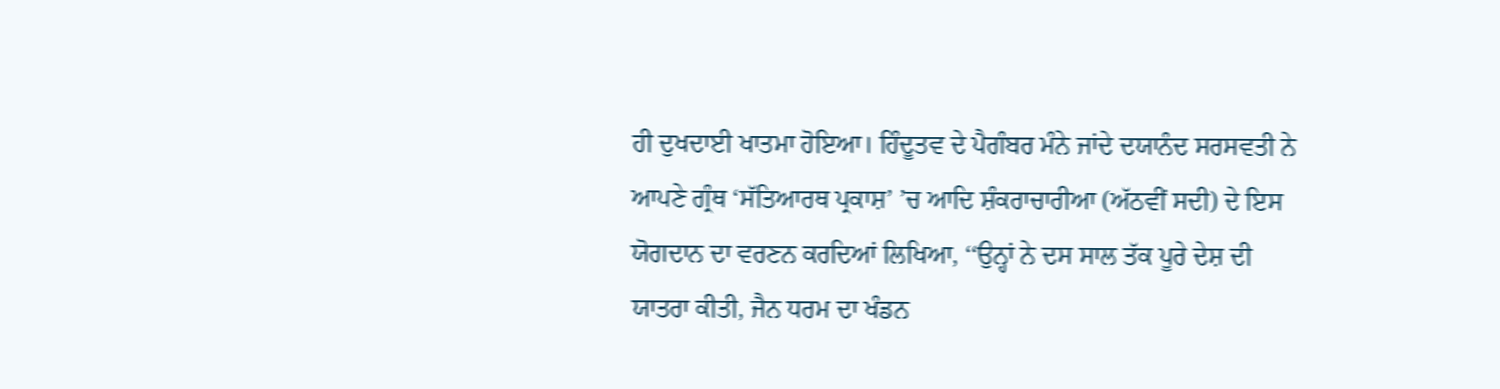ਹੀ ਦੁਖਦਾਈ ਖਾਤਮਾ ਹੋਇਆ। ਹਿੰਦੂਤਵ ਦੇ ਪੈਗੰਬਰ ਮੰਨੇ ਜਾਂਦੇ ਦਯਾਨੰਦ ਸਰਸਵਤੀ ਨੇ ਆਪਣੇ ਗ੍ਰੰਥ ‘ਸੱਤਿਆਰਥ ਪ੍ਰਕਾਸ਼’ ’ਚ ਆਦਿ ਸ਼ੰਕਰਾਚਾਰੀਆ (ਅੱਠਵੀਂ ਸਦੀ) ਦੇ ਇਸ ਯੋਗਦਾਨ ਦਾ ਵਰਣਨ ਕਰਦਿਆਂ ਲਿਖਿਆ, ‘‘ਉਨ੍ਹਾਂ ਨੇ ਦਸ ਸਾਲ ਤੱਕ ਪੂਰੇ ਦੇਸ਼ ਦੀ ਯਾਤਰਾ ਕੀਤੀ, ਜੈਨ ਧਰਮ ਦਾ ਖੰਡਨ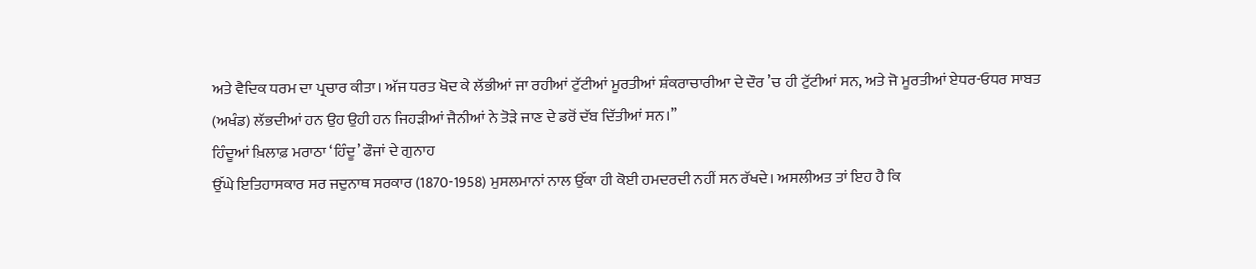ਅਤੇ ਵੈਦਿਕ ਧਰਮ ਦਾ ਪ੍ਰਚਾਰ ਕੀਤਾ। ਅੱਜ ਧਰਤ ਖੋਦ ਕੇ ਲੱਭੀਆਂ ਜਾ ਰਹੀਆਂ ਟੁੱਟੀਆਂ ਮੂਰਤੀਆਂ ਸ਼ੰਕਰਾਚਾਰੀਆ ਦੇ ਦੌਰ ’ਚ ਹੀ ਟੁੱਟੀਆਂ ਸਨ, ਅਤੇ ਜੋ ਮੂਰਤੀਆਂ ਏਧਰ-ਓਧਰ ਸਾਬਤ (ਅਖੰਡ) ਲੱਭਦੀਆਂ ਹਨ ਉਹ ਉਹੀ ਹਨ ਜਿਹੜੀਆਂ ਜੈਨੀਆਂ ਨੇ ਤੋੜੇ ਜਾਣ ਦੇ ਡਰੋਂ ਦੱਬ ਦਿੱਤੀਆਂ ਸਨ।’’
ਹਿੰਦੂਆਂ ਖ਼ਿਲਾਫ਼ ਮਰਾਠਾ ‘ਹਿੰਦੂ’ ਫੌਜਾਂ ਦੇ ਗੁਨਾਹ
ਉੱਘੇ ਇਤਿਹਾਸਕਾਰ ਸਰ ਜਦੁਨਾਥ ਸਰਕਾਰ (1870-1958) ਮੁਸਲਮਾਨਾਂ ਨਾਲ ਉੱਕਾ ਹੀ ਕੋਈ ਹਮਦਰਦੀ ਨਹੀਂ ਸਨ ਰੱਖਦੇ। ਅਸਲੀਅਤ ਤਾਂ ਇਹ ਹੈ ਕਿ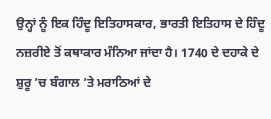ਉਨ੍ਹਾਂ ਨੂੰ ਇਕ ਹਿੰਦੂ ਇਤਿਹਾਸਕਾਰ, ਭਾਰਤੀ ਇਤਿਹਾਸ ਦੇ ਹਿੰਦੂ ਨਜ਼ਰੀਏ ਤੋਂ ਕਥਾਕਾਰ ਮੰਨਿਆ ਜਾਂਦਾ ਹੈ। 1740 ਦੇ ਦਹਾਕੇ ਦੇ ਸ਼ੁਰੂ ’ਚ ਬੰਗਾਲ ’ਤੇ ਮਰਾਠਿਆਂ ਦੇ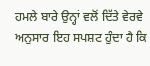ਹਮਲੇ ਬਾਰੇ ਉਨ੍ਹਾਂ ਵਲੋਂ ਦਿੱਤੇ ਵੇਰਵੇ ਅਨੁਸਾਰ ਇਹ ਸਪਸ਼ਟ ਹੁੰਦਾ ਹੈ ਕਿ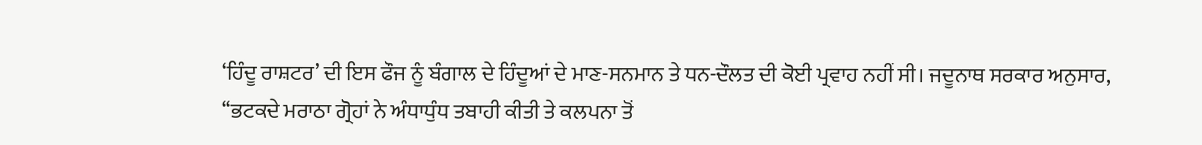‘ਹਿੰਦੂ ਰਾਸ਼ਟਰ’ ਦੀ ਇਸ ਫੌਜ ਨੂੰ ਬੰਗਾਲ ਦੇ ਹਿੰਦੂਆਂ ਦੇ ਮਾਣ-ਸਨਮਾਨ ਤੇ ਧਨ-ਦੌਲਤ ਦੀ ਕੋਈ ਪ੍ਰਵਾਹ ਨਹੀਂ ਸੀ। ਜਦੂਨਾਥ ਸਰਕਾਰ ਅਨੁਸਾਰ, ‘‘ਭਟਕਦੇ ਮਰਾਠਾ ਗ੍ਰੋਹਾਂ ਨੇ ਅੰਧਾਧੁੰਧ ਤਬਾਹੀ ਕੀਤੀ ਤੇ ਕਲਪਨਾ ਤੋਂ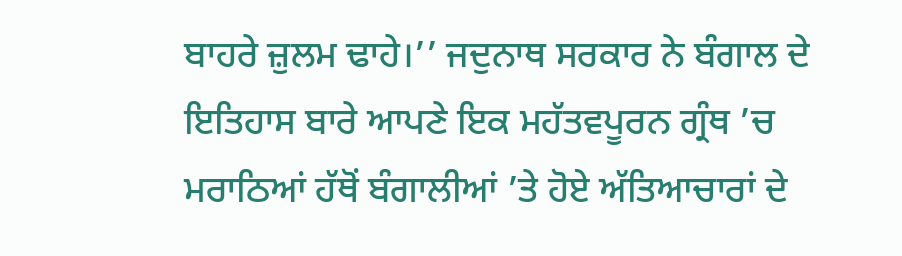ਬਾਹਰੇ ਜ਼ੁਲਮ ਢਾਹੇ।’’ ਜਦੁਨਾਥ ਸਰਕਾਰ ਨੇ ਬੰਗਾਲ ਦੇ ਇਤਿਹਾਸ ਬਾਰੇ ਆਪਣੇ ਇਕ ਮਹੱਤਵਪੂਰਨ ਗ੍ਰੰਥ ’ਚ ਮਰਾਠਿਆਂ ਹੱਥੋਂ ਬੰਗਾਲੀਆਂ ’ਤੇ ਹੋਏ ਅੱਤਿਆਚਾਰਾਂ ਦੇ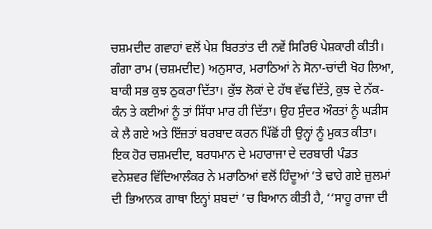ਚਸ਼ਮਦੀਦ ਗਵਾਹਾਂ ਵਲੋਂ ਪੇਸ਼ ਬਿਰਤਾਂਤ ਦੀ ਨਵੇਂ ਸਿਰਿਓਂ ਪੇਸ਼ਕਾਰੀ ਕੀਤੀ।
ਗੰਗਾ ਰਾਮ (ਚਸ਼ਮਦੀਦ) ਅਨੁਸਾਰ, ਮਰਾਠਿਆਂ ਨੇ ਸੋਨਾ-ਚਾਂਦੀ ਖੋਹ ਲਿਆ, ਬਾਕੀ ਸਭ ਕੁਝ ਠੁਕਰਾ ਦਿੱਤਾ। ਕੁੱਝ ਲੋਕਾਂ ਦੇ ਹੱਥ ਵੱਢ ਦਿੱਤੇ, ਕੁਝ ਦੇ ਨੱਕ-ਕੰਨ ਤੇ ਕਈਆਂ ਨੂੰ ਤਾਂ ਸਿੱਧਾ ਮਾਰ ਹੀ ਦਿੱਤਾ। ਉਹ ਸੁੰਦਰ ਔਰਤਾਂ ਨੂੰ ਘੜੀਸ ਕੇ ਲੈ ਗਏ ਅਤੇ ਇੱਜ਼ਤਾਂ ਬਰਬਾਦ ਕਰਨ ਪਿੱਛੋਂ ਹੀ ਉਨ੍ਹਾਂ ਨੂੰ ਮੁਕਤ ਕੀਤਾ।
ਇਕ ਹੋਰ ਚਸ਼ਮਦੀਦ, ਬਰਧਮਾਨ ਦੇ ਮਹਾਰਾਜਾ ਦੇ ਦਰਬਾਰੀ ਪੰਡਤ ਵਨੇਸ਼ਵਰ ਵਿੱਦਿਆਲੰਕਰ ਨੇ ਮਰਾਠਿਆਂ ਵਲੋਂ ਹਿੰਦੂਆਂ ’ਤੇ ਢਾਹੇ ਗਏ ਜ਼ੁਲਮਾਂ ਦੀ ਭਿਆਨਕ ਗਾਥਾ ਇਨ੍ਹਾਂ ਸ਼ਬਦਾਂ ’ਚ ਬਿਆਨ ਕੀਤੀ ਹੈ, ‘‘ਸਾਹੂ ਰਾਜਾ ਦੀ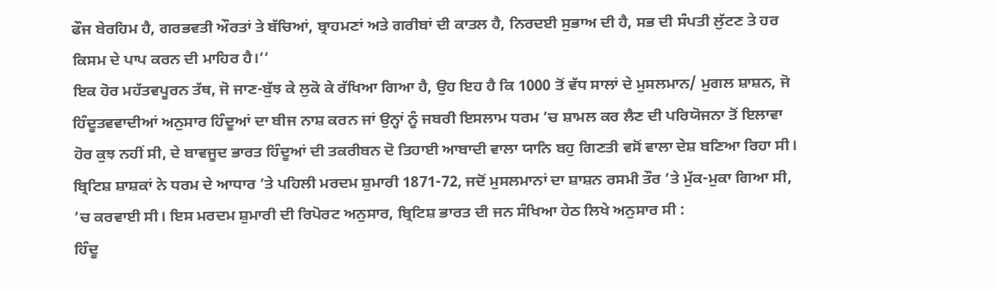ਫੌਜ ਬੇਰਹਿਮ ਹੈ, ਗਰਭਵਤੀ ਔਰਤਾਂ ਤੇ ਬੱਚਿਆਂ, ਬ੍ਰਾਹਮਣਾਂ ਅਤੇ ਗਰੀਬਾਂ ਦੀ ਕਾਤਲ ਹੈ, ਨਿਰਦਈ ਸੁਭਾਅ ਦੀ ਹੈ, ਸਭ ਦੀ ਸੰਪਤੀ ਲੁੱਟਣ ਤੇ ਹਰ ਕਿਸਮ ਦੇ ਪਾਪ ਕਰਨ ਦੀ ਮਾਹਿਰ ਹੈ।’’
ਇਕ ਹੋਰ ਮਹੱਤਵਪੂਰਨ ਤੱਥ, ਜੋ ਜਾਣ-ਬੁੱਝ ਕੇ ਲੁਕੋ ਕੇ ਰੱਖਿਆ ਗਿਆ ਹੈ, ਉਹ ਇਹ ਹੈ ਕਿ 1000 ਤੋਂ ਵੱਧ ਸਾਲਾਂ ਦੇ ਮੁਸਲਮਾਨ/ ਮੁਗਲ ਸ਼ਾਸ਼ਨ, ਜੋ ਹਿੰਦੂਤਵਵਾਦੀਆਂ ਅਨੁਸਾਰ ਹਿੰਦੂਆਂ ਦਾ ਬੀਜ ਨਾਸ਼ ਕਰਨ ਜਾਂ ਉਨ੍ਹਾਂ ਨੂੰ ਜਬਰੀ ਇਸਲਾਮ ਧਰਮ ’ਚ ਸ਼ਾਮਲ ਕਰ ਲੈਣ ਦੀ ਪਰਿਯੋਜਨਾ ਤੋਂ ਇਲਾਵਾ ਹੋਰ ਕੁਝ ਨਹੀਂ ਸੀ, ਦੇ ਬਾਵਜੂਦ ਭਾਰਤ ਹਿੰਦੂਆਂ ਦੀ ਤਕਰੀਬਨ ਦੋ ਤਿਹਾਈ ਆਬਾਦੀ ਵਾਲਾ ਯਾਨਿ ਬਹੁ ਗਿਣਤੀ ਵਸੋਂ ਵਾਲਾ ਦੇਸ਼ ਬਣਿਆ ਰਿਹਾ ਸੀ। ਬ੍ਰਿਟਿਸ਼ ਸ਼ਾਸ਼ਕਾਂ ਨੇ ਧਰਮ ਦੇ ਆਧਾਰ ’ਤੇ ਪਹਿਲੀ ਮਰਦਮ ਸ਼ੁਮਾਰੀ 1871-72, ਜਦੋਂ ਮੁਸਲਮਾਨਾਂ ਦਾ ਸ਼ਾਸ਼ਨ ਰਸਮੀ ਤੌਰ ’ਤੇ ਮੁੱਕ-ਮੁਕਾ ਗਿਆ ਸੀ, ’ਚ ਕਰਵਾਈ ਸੀ। ਇਸ ਮਰਦਮ ਸ਼ੁਮਾਰੀ ਦੀ ਰਿਪੋਰਟ ਅਨੁਸਾਰ, ਬ੍ਰਿਟਿਸ਼ ਭਾਰਤ ਦੀ ਜਨ ਸੰਖਿਆ ਹੇਠ ਲਿਖੇ ਅਨੁਸਾਰ ਸੀ :
ਹਿੰਦੂ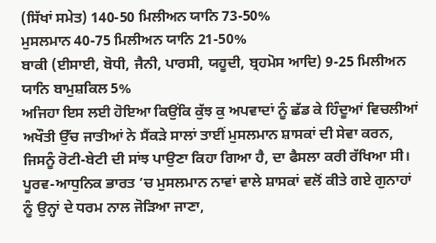(ਸਿੱਖਾਂ ਸਮੇਤ) 140-50 ਮਿਲੀਅਨ ਯਾਨਿ 73-50%
ਮੁਸਲਮਾਨ 40-75 ਮਿਲੀਅਨ ਯਾਨਿ 21-50%
ਬਾਕੀ (ਈਸਾਈ, ਬੋਧੀ, ਜੈਨੀ, ਪਾਰਸੀ, ਯਹੂਦੀ, ਬ੍ਰਹਮੋਸ ਆਦਿ) 9-25 ਮਿਲੀਅਨ ਯਾਨਿ ਬਾਮੁਸ਼ਕਿਲ 5%
ਅਜਿਹਾ ਇਸ ਲਈ ਹੋਇਆ ਕਿਉਂਕਿ ਕੁੱਝ ਕੁ ਅਪਵਾਦਾਂ ਨੂੰ ਛੱਡ ਕੇ ਹਿੰਦੂਆਂ ਵਿਚਲੀਆਂ ਅਖੌਤੀ ਉੱਚ ਜਾਤੀਆਂ ਨੇ ਸੈਂਕੜੇ ਸਾਲਾਂ ਤਾਈਂ ਮੁਸਲਮਾਨ ਸ਼ਾਸਕਾਂ ਦੀ ਸੇਵਾ ਕਰਨ, ਜਿਸਨੂੰ ਰੋਟੀ-ਬੇਟੀ ਦੀ ਸਾਂਝ ਪਾਉਣਾ ਕਿਹਾ ਗਿਆ ਹੈ, ਦਾ ਫੈਸਲਾ ਕਰੀ ਰੱਖਿਆ ਸੀ। ਪੂਰਵ-ਆਧੁਨਿਕ ਭਾਰਤ ’ਚ ਮੁਸਲਮਾਨ ਨਾਵਾਂ ਵਾਲੇ ਸ਼ਾਸਕਾਂ ਵਲੋਂ ਕੀਤੇ ਗਏ ਗੁਨਾਹਾਂ ਨੂੰ ਉਨ੍ਹਾਂ ਦੇ ਧਰਮ ਨਾਲ ਜੋੜਿਆ ਜਾਣਾ,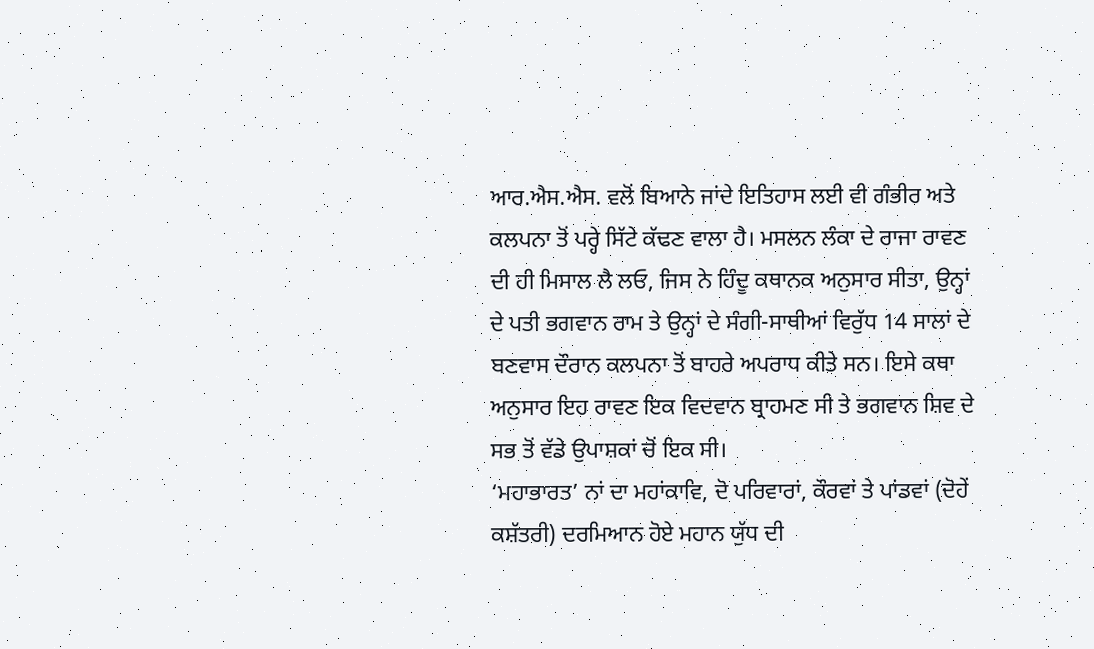ਆਰ.ਐਸ.ਐਸ. ਵਲੋਂ ਬਿਆਨੇ ਜਾਂਦੇ ਇਤਿਹਾਸ ਲਈ ਵੀ ਗੰਭੀਰ ਅਤੇ ਕਲਪਨਾ ਤੋਂ ਪਰ੍ਹੇ ਸਿੱਟੇ ਕੱਢਣ ਵਾਲਾ ਹੈ। ਮਸਲਨ ਲੰਕਾ ਦੇ ਰਾਜਾ ਰਾਵਣ ਦੀ ਹੀ ਮਿਸਾਲ ਲੈ ਲਓ, ਜਿਸ ਨੇ ਹਿੰਦੂ ਕਥਾਨਕ ਅਨੁਸਾਰ ਸੀਤਾ, ਉਨ੍ਹਾਂ ਦੇ ਪਤੀ ਭਗਵਾਨ ਰਾਮ ਤੇ ਉਨ੍ਹਾਂ ਦੇ ਸੰਗੀ-ਸਾਥੀਆਂ ਵਿਰੁੱਧ 14 ਸਾਲਾਂ ਦੇ ਬਣਵਾਸ ਦੌਰਾਨ ਕਲਪਨਾ ਤੋਂ ਬਾਹਰੇ ਅਪਰਾਧ ਕੀਤੇ ਸਨ। ਇਸੇ ਕਥਾ ਅਨੁਸਾਰ ਇਹ ਰਾਵਣ ਇਕ ਵਿਦਵਾਨ ਬ੍ਰਾਹਮਣ ਸੀ ਤੇ ਭਗਵਾਨ ਸ਼ਿਵ ਦੇ ਸਭ ਤੋਂ ਵੱਡੇ ਉਪਾਸ਼ਕਾਂ ਚੋਂ ਇਕ ਸੀ।
‘ਮਹਾਭਾਰਤ’ ਨਾਂ ਦਾ ਮਹਾਂਕਾਵਿ, ਦੋ ਪਰਿਵਾਰਾਂ, ਕੌਰਵਾਂ ਤੇ ਪਾਂਡਵਾਂ (ਦੋਹੇਂ ਕਸ਼ੱਤਰੀ) ਦਰਮਿਆਨ ਹੋਏ ਮਹਾਨ ਯੁੱਧ ਦੀ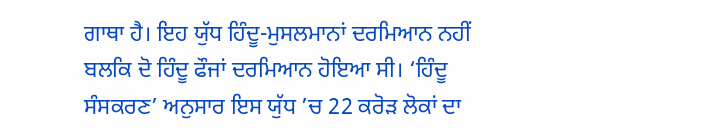ਗਾਥਾ ਹੈ। ਇਹ ਯੁੱਧ ਹਿੰਦੂ-ਮੁਸਲਮਾਨਾਂ ਦਰਮਿਆਨ ਨਹੀਂ ਬਲਕਿ ਦੋ ਹਿੰਦੂ ਫੌਜਾਂ ਦਰਮਿਆਨ ਹੋਇਆ ਸੀ। ‘ਹਿੰਦੂ ਸੰਸਕਰਣ’ ਅਨੁਸਾਰ ਇਸ ਯੁੱਧ ’ਚ 22 ਕਰੋੜ ਲੋਕਾਂ ਦਾ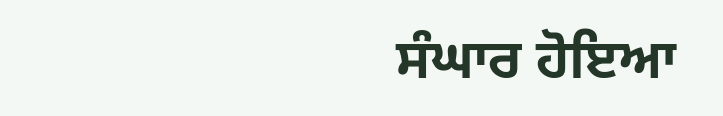ਸੰਘਾਰ ਹੋਇਆ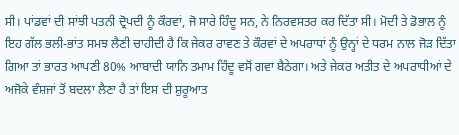ਸੀ। ਪਾਂਡਵਾਂ ਦੀ ਸਾਂਝੀ ਪਤਨੀ ਦ੍ਰੋਪਦੀ ਨੂੰ ਕੌਰਵਾਂ, ਜੋ ਸਾਰੇ ਹਿੰਦੂ ਸਨ, ਨੇ ਨਿਰਵਸਤਰ ਕਰ ਦਿੱਤਾ ਸੀ। ਮੋਦੀ ਤੇ ਡੋਭਾਲ ਨੂੰ ਇਹ ਗੱਲ ਭਲੀ-ਭਾਂਤ ਸਮਝ ਲੈਣੀ ਚਾਹੀਦੀ ਹੈ ਕਿ ਜੇਕਰ ਰਾਵਣ ਤੇ ਕੌਰਵਾਂ ਦੇ ਅਪਰਾਧਾਂ ਨੂੰ ਉਨ੍ਹਾਂ ਦੇ ਧਰਮ ਨਾਲ ਜੋੜ ਦਿੱਤਾ ਗਿਆ ਤਾਂ ਭਾਰਤ ਆਪਣੀ 80% ਆਬਾਦੀ ਯਾਨਿ ਤਮਾਮ ਹਿੰਦੂ ਵਸੋਂ ਗਵਾ ਬੈਠੇਗਾ। ਅਤੇ ਜੇਕਰ ਅਤੀਤ ਦੇ ਅਪਰਾਧੀਆਂ ਦੇ ਅਜੋਕੇ ਵੰਸ਼ਜਾਂ ਤੋਂ ਬਦਲਾ ਲੈਣਾ ਹੈ ਤਾਂ ਇਸ ਦੀ ਸ਼ੁਰੂਆਤ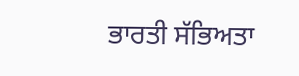ਭਾਰਤੀ ਸੱਭਿਅਤਾ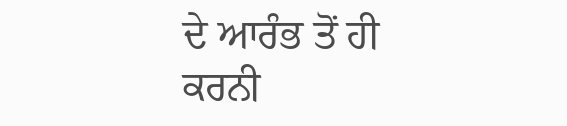ਦੇ ਆਰੰਭ ਤੋਂ ਹੀ ਕਰਨੀ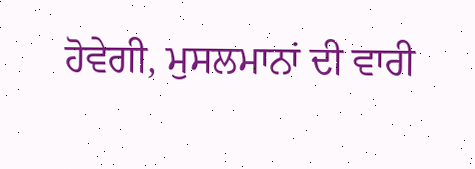ਹੋਵੇਗੀ, ਮੁਸਲਮਾਨਾਂ ਦੀ ਵਾਰੀ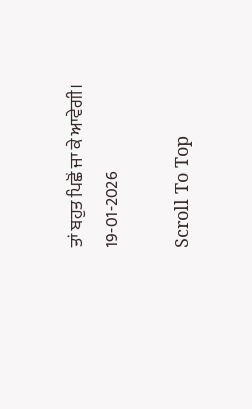ਤਾਂ ਬਹੁਤ ਪਿਛੋਂ ਜਾ ਕੇ ਆਵੇਗੀ।
19-01-2026

Scroll To Top